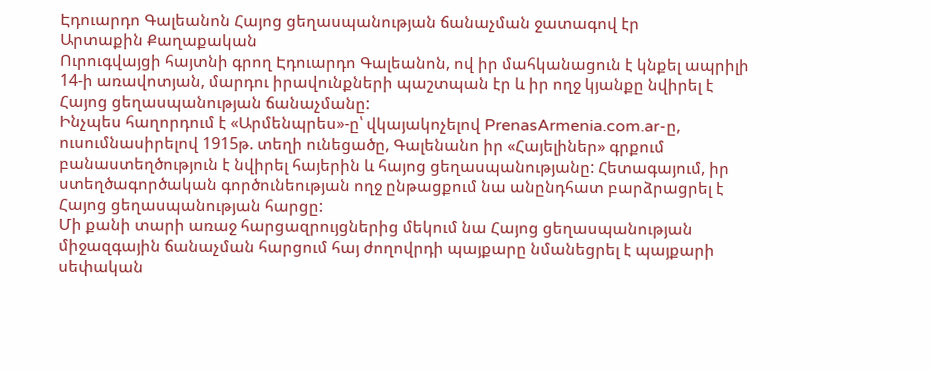Էդուարդո Գալեանոն Հայոց ցեղասպանության ճանաչման ջատագով էր
Արտաքին Քաղաքական
Ուրուգվայցի հայտնի գրող Էդուարդո Գալեանոն, ով իր մահկանացուն է կնքել ապրիլի 14-ի առավոտյան, մարդու իրավունքների պաշտպան էր և իր ողջ կյանքը նվիրել է Հայոց ցեղասպանության ճանաչմանը:
Ինչպես հաղորդում է «Արմենպրես»-ը՝ վկայակոչելով PrenasArmenia.com.ar-ը, ուսումնասիրելով 1915թ. տեղի ունեցածը, Գալենանո իր «Հայելիներ» գրքում բանաստեղծություն է նվիրել հայերին և հայոց ցեղասպանությանը: Հետագայում, իր ստեղծագործական գործունեության ողջ ընթացքում նա անընդհատ բարձրացրել է Հայոց ցեղասպանության հարցը:
Մի քանի տարի առաջ հարցազրույցներից մեկում նա Հայոց ցեղասպանության միջազգային ճանաչման հարցում հայ ժողովրդի պայքարը նմանեցրել է պայքարի սեփական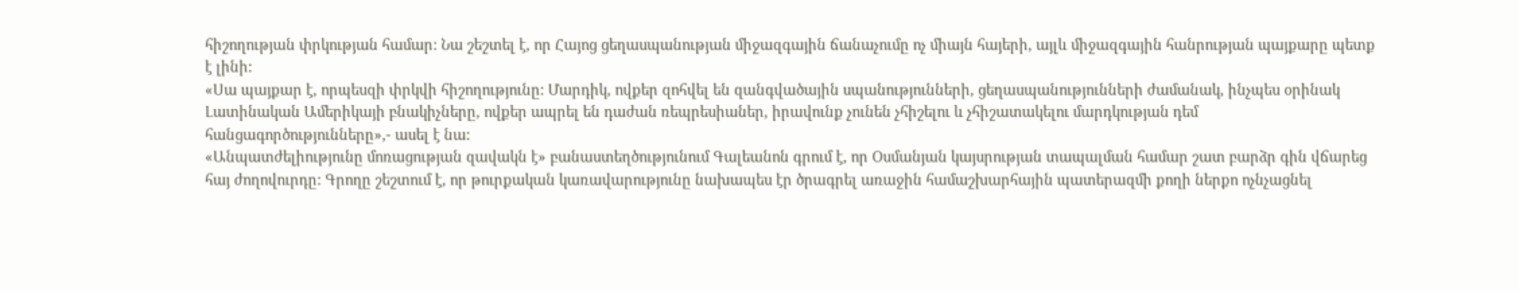հիշողության փրկության համար: Նա շեշտել է, որ Հայոց ցեղասպանության միջազգային ճանաչումը ոչ միայն հայերի, այլև միջազգային հանրության պայքարը պետք է լինի:
«Սա պայքար է, որպեսզի փրկվի հիշողությունը: Մարդիկ, ովքեր զոհվել են զանգվածային սպանությունների, ցեղասպանությունների ժամանակ, ինչպես օրինակ Լատինական Ամերիկայի բնակիչները, ովքեր ապրել են դաժան ռեպրեսիաներ, իրավունք չունեն չհիշելու և չհիշատակելու մարդկության դեմ հանցագործությունները»,- ասել է նա:
«Անպատժելիությունը մոռացության զավակն է» բանաստեղծությունում Գալեանոն գրում է, որ Օսմանյան կայսրության տապալման համար շատ բարձր գին վճարեց հայ ժողովուրդը: Գրողը շեշտում է, որ թուրքական կառավարությունը նախապես էր ծրագրել առաջին համաշխարհային պատերազմի քողի ներքո ոչնչացնել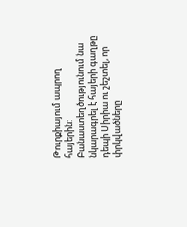Թուրքիայում ապրող հայերին: Բանաստեղծությունում նա նկարագրել է հայերի գաղթը դեպի Սիրիա ու շեշտել, որ փրկվածները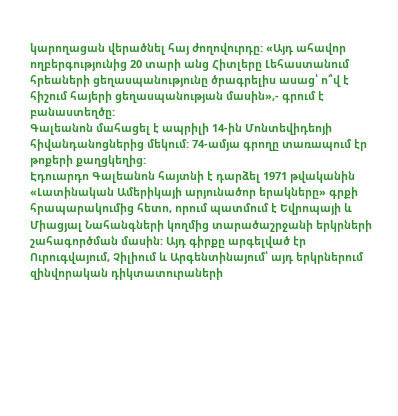կարողացան վերածնել հայ ժողովուրդը: «Այդ ահավոր ողբերգությունից 20 տարի անց Հիտլերը Լեհաստանում հրեաների ցեղասպանությունը ծրագրելիս ասաց՝ ո՞վ է հիշում հայերի ցեղասպանության մասին»,- գրում է բանաստեղծը:
Գալեանոն մահացել է ապրիլի 14-ին Մոնտեվիդեոյի հիվանդանոցներից մեկում: 74-ամյա գրողը տառապում էր թոքերի քաղցկեղից:
Էդուարդո Գալեանոն հայտնի է դարձել 1971 թվականին «Լատինական Ամերիկայի արյունածոր երակները» գրքի հրապարակումից հետո, որում պատմում է Եվրոպայի և Միացյալ Նահանգների կողմից տարածաշրջանի երկրների շահագործման մասին: Այդ գիրքը արգելված էր Ուրուգվայում, Չիլիում և Արգենտինայում՝ այդ երկրներում զինվորական դիկտատուրաների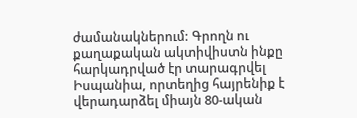ժամանակներում: Գրողն ու քաղաքական ակտիվիստն ինքը հարկադրված էր տարագրվել Իսպանիա, որտեղից հայրենիք է վերադարձել միայն 80-ական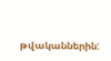թվականներին: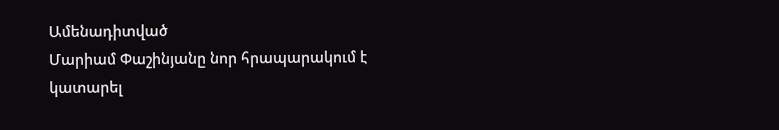Ամենադիտված
Մարիամ Փաշինյանը նոր հրապարակում է կատարել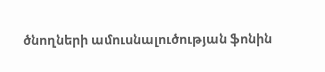ծնողների ամուսնալուծության ֆոնին